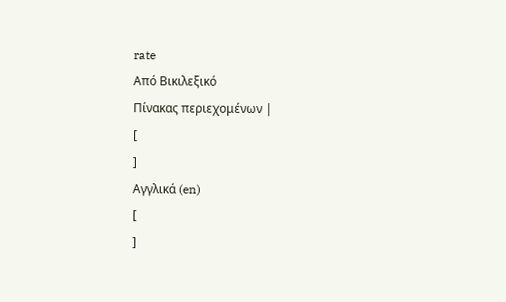rate
Από Βικιλεξικό
Πίνακας περιεχομένων |
[
]
Αγγλικά (en)
[
]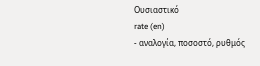Ουσιαστικό
rate (en)
- αναλογία, ποσοστό, ρυθμός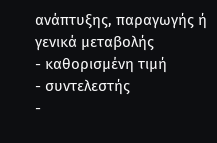ανάπτυξης, παραγωγής ή γενικά μεταβολής
- καθορισμένη τιμή
- συντελεστής
-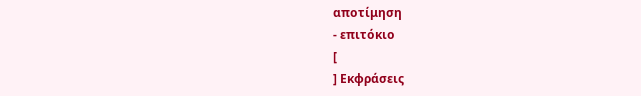αποτίμηση
- επιτόκιο
[
] Εκφράσεις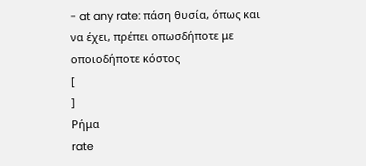- at any rate: πάση θυσία, όπως και να έχει, πρέπει οπωσδήποτε με οποιοδήποτε κόστος
[
]
Ρήμα
rate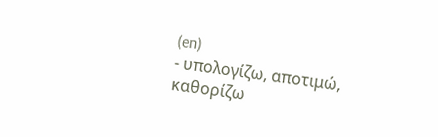(en)
- υπολογίζω, αποτιμώ, καθορίζω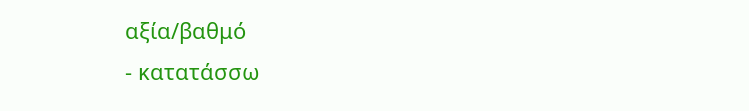αξία/βαθμό
- κατατάσσω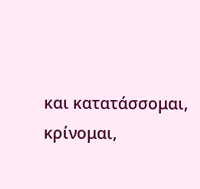και κατατάσσομαι, κρίνομαι,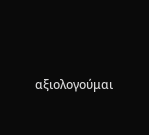αξιολογούμαι